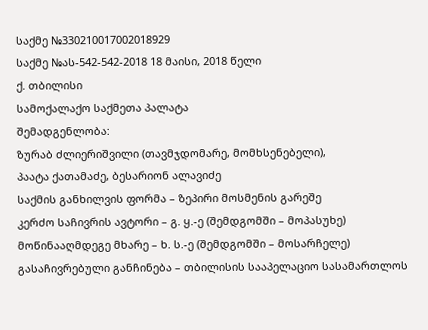საქმე №330210017002018929
საქმე №ას-542-542-2018 18 მაისი, 2018 წელი
ქ. თბილისი
სამოქალაქო საქმეთა პალატა
შემადგენლობა:
ზურაბ ძლიერიშვილი (თავმჯდომარე, მომხსენებელი),
პაატა ქათამაძე, ბესარიონ ალავიძე
საქმის განხილვის ფორმა – ზეპირი მოსმენის გარეშე
კერძო საჩივრის ავტორი – გ. ყ.-ე (შემდგომში – მოპასუხე)
მოწინააღმდეგე მხარე – ხ. ს.-ე (შემდგომში – მოსარჩელე)
გასაჩივრებული განჩინება – თბილისის სააპელაციო სასამართლოს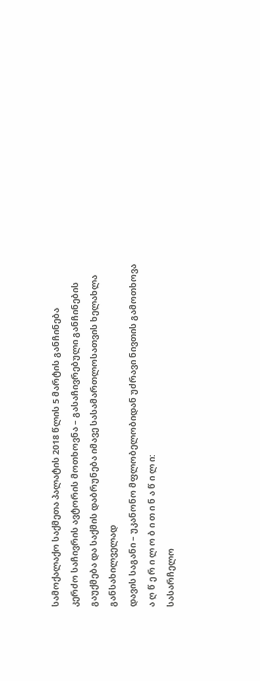სამოქალაქო საქმეთა პალატის 2018 წლის 5 მარტის განჩინება
კერძო საჩივრის ავტორის მოთხოვნა – გასაჩივრებული განჩინების გაუქმება და საქმის დაბრუნება იმავე სასამართლოსათვის ხელახლა განსახილველად
დავის საგანი – უკანონო მფლობელობიდან უძრავი ნივთის გამოთხოვა
ა ღ წ ე რ ი ლ ო ბ ი თ ი ნ ა წ ი ლ ი:
სასარჩელო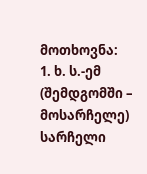მოთხოვნა:
1. ხ. ს.-ემ (შემდგომში – მოსარჩელე) სარჩელი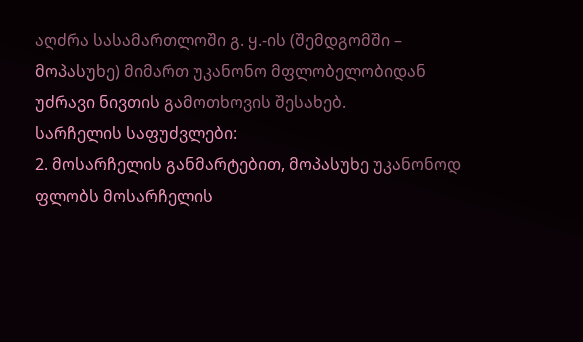აღძრა სასამართლოში გ. ყ.-ის (შემდგომში – მოპასუხე) მიმართ უკანონო მფლობელობიდან უძრავი ნივთის გამოთხოვის შესახებ.
სარჩელის საფუძვლები:
2. მოსარჩელის განმარტებით, მოპასუხე უკანონოდ ფლობს მოსარჩელის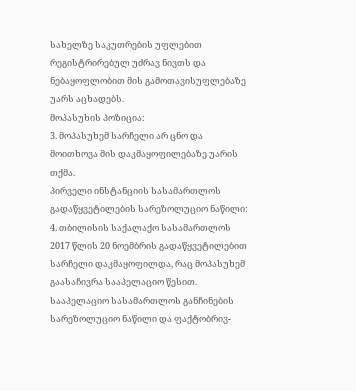სახელზე საკუთრების უფლებით რეგისტრირებულ უძრავ ნივთს და ნებაყოფლობით მის გამოთავისუფლებაზე უარს აცხადებს.
მოპასუხის პოზიცია:
3. მოპასუხემ სარჩელი არ ცნო და მოითხოვა მის დაკმაყოფილებაზე უარის თქმა.
პირველი ინსტანციის სასამართლოს გადაწყვეტილების სარეზოლუციო ნაწილი:
4. თბილისის საქალაქო სასამართლოს 2017 წლის 20 ნოემბრის გადაწყვეტილებით სარჩელი დაკმაყოფილდა, რაც მოპასუხემ გაასაჩივრა სააპელაციო წესით.
სააპელაციო სასამართლოს განჩინების სარეზოლუციო ნაწილი და ფაქტობრივ-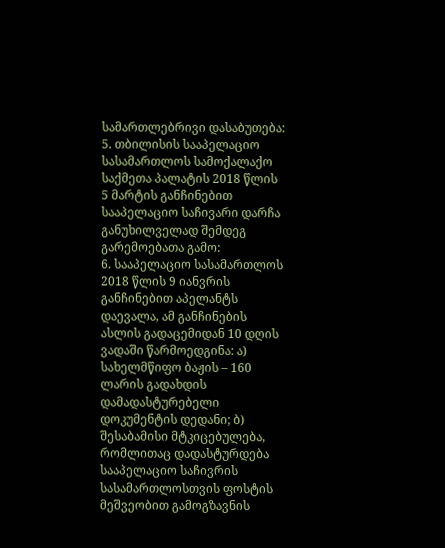სამართლებრივი დასაბუთება:
5. თბილისის სააპელაციო სასამართლოს სამოქალაქო საქმეთა პალატის 2018 წლის 5 მარტის განჩინებით სააპელაციო საჩივარი დარჩა განუხილველად შემდეგ გარემოებათა გამო:
6. სააპელაციო სასამართლოს 2018 წლის 9 იანვრის განჩინებით აპელანტს დაევალა, ამ განჩინების ასლის გადაცემიდან 10 დღის ვადაში წარმოედგინა: ა) სახელმწიფო ბაჟის – 160 ლარის გადახდის დამადასტურებელი დოკუმენტის დედანი; ბ) შესაბამისი მტკიცებულება, რომლითაც დადასტურდება სააპელაციო საჩივრის სასამართლოსთვის ფოსტის მეშვეობით გამოგზავნის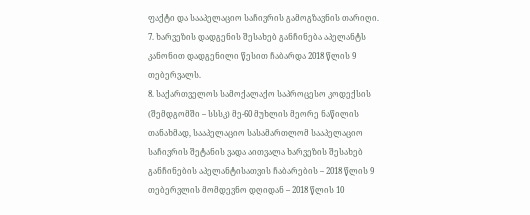ფაქტი და სააპელაციო საჩივრის გამოგზავნის თარიღი.
7. ხარვეზის დადგენის შესახებ განჩინება აპელანტს კანონით დადგენილი წესით ჩაბარდა 2018 წლის 9 თებერვალს.
8. საქართველოს სამოქალაქო საპროცესო კოდექსის (შემდგომში – სსსკ) მე-60 მუხლის მეორე ნაწილის თანახმად, სააპელაციო სასამართლომ სააპელაციო საჩივრის შეტანის ვადა აითვალა ხარვეზის შესახებ განჩინების აპელანტისათვის ჩაბარების – 2018 წლის 9 თებერვლის მომდევნო დღიდან – 2018 წლის 10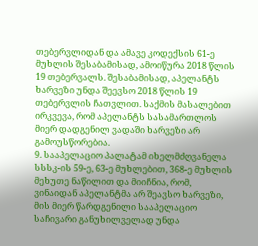თებერვლიდან და ამავე კოდექსის 61-ე მუხლის შესაბამისად, ამოიწურა 2018 წლის 19 თებერვალს. შესაბამისად, აპელანტს ხარვეზი უნდა შეევსო 2018 წლის 19 თებერვლის ჩათვლით. საქმის მასალებით ირკვევა, რომ აპელანტს სასამართლოს მიერ დადგენილ ვადაში ხარვეზი არ გამოუსწორებია.
9. სააპელაციო პალატამ იხელმძღვანელა სსსკ-ის 59-ე, 63-ე მუხლებით, 368-ე მუხლის მეხუთე ნაწილით და მიიჩნია, რომ, ვინაიდან აპელანტმა არ შეავსო ხარვეზი, მის მიერ წარდგენილი სააპელაციო საჩივარი განუხილველად უნდა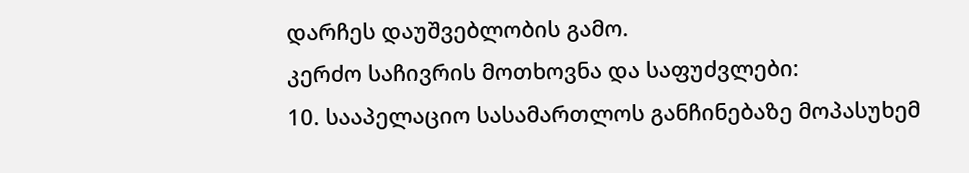დარჩეს დაუშვებლობის გამო.
კერძო საჩივრის მოთხოვნა და საფუძვლები:
10. სააპელაციო სასამართლოს განჩინებაზე მოპასუხემ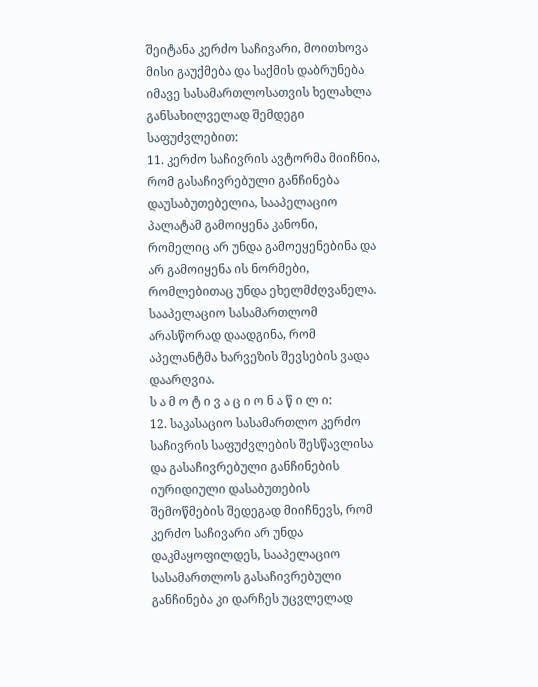შეიტანა კერძო საჩივარი, მოითხოვა მისი გაუქმება და საქმის დაბრუნება იმავე სასამართლოსათვის ხელახლა განსახილველად შემდეგი საფუძვლებით:
11. კერძო საჩივრის ავტორმა მიიჩნია, რომ გასაჩივრებული განჩინება დაუსაბუთებელია, სააპელაციო პალატამ გამოიყენა კანონი, რომელიც არ უნდა გამოეყენებინა და არ გამოიყენა ის ნორმები, რომლებითაც უნდა ეხელმძღვანელა. სააპელაციო სასამართლომ არასწორად დაადგინა, რომ აპელანტმა ხარვეზის შევსების ვადა დაარღვია.
ს ა მ ო ტ ი ვ ა ც ი ო ნ ა წ ი ლ ი:
12. საკასაციო სასამართლო კერძო საჩივრის საფუძვლების შესწავლისა და გასაჩივრებული განჩინების იურიდიული დასაბუთების შემოწმების შედეგად მიიჩნევს, რომ კერძო საჩივარი არ უნდა დაკმაყოფილდეს, სააპელაციო სასამართლოს გასაჩივრებული განჩინება კი დარჩეს უცვლელად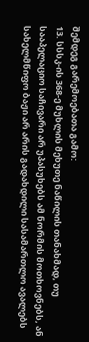შემდეგ გარემოებათა გამო:
13. სსსკ-ის 368-ე მუხლის მეხუთე ნაწილის თანახმად, თუ სააპელაციო საჩივარი არ უპასუხებს ამ ნორმის მოთხოვნებს, ან სახელმწიფო ბაჟი არ არის გადახდილი სასამართლო ავალებს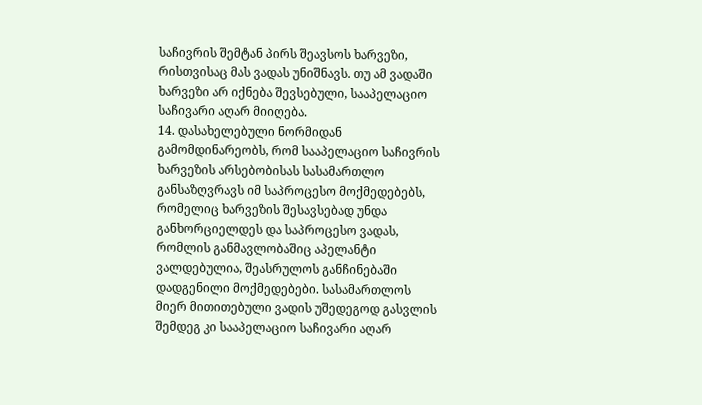საჩივრის შემტან პირს შეავსოს ხარვეზი, რისთვისაც მას ვადას უნიშნავს. თუ ამ ვადაში ხარვეზი არ იქნება შევსებული, სააპელაციო საჩივარი აღარ მიიღება.
14. დასახელებული ნორმიდან გამომდინარეობს, რომ სააპელაციო საჩივრის ხარვეზის არსებობისას სასამართლო განსაზღვრავს იმ საპროცესო მოქმედებებს, რომელიც ხარვეზის შესავსებად უნდა განხორციელდეს და საპროცესო ვადას, რომლის განმავლობაშიც აპელანტი ვალდებულია, შეასრულოს განჩინებაში დადგენილი მოქმედებები. სასამართლოს მიერ მითითებული ვადის უშედეგოდ გასვლის შემდეგ კი სააპელაციო საჩივარი აღარ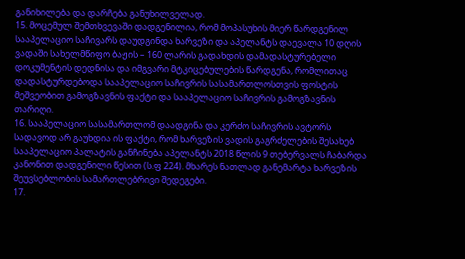განიხილება და დარჩება განუხილველად.
15. მოცემულ შემთხვევაში დადგენილია, რომ მოპასუხის მიერ წარდგენილ სააპელაციო საჩივარს დაუდგინდა ხარვეზი და აპელანტს დაევალა 10 დღის ვადაში სახელმწიფო ბაჟის – 160 ლარის გადახდის დამადასტურებელი დოკუმენტის დედნისა და იმგვარი მტკიცებულების წარდგენა, რომლითაც დადასტურდებოდა სააპელაციო საჩივრის სასამართლოსთვის ფოსტის მეშვეობით გამოგზავნის ფაქტი და სააპელაციო საჩივრის გამოგზავნის თარიღი.
16. სააპელაციო სასამართლომ დაადგინა და კერძო საჩივრის ავტორს სადავოდ არ გაუხდია ის ფაქტი, რომ ხარვეზის ვადის გაგრძელების შესახებ სააპელაციო პალატის განჩინება აპელანტს 2018 წლის 9 თებერვალს ჩაბარდა კანონით დადგენილი წესით (ს.ფ 224). მხარეს ნათლად განემარტა ხარვეზის შეუვსებლობის სამართლებრივი შედეგები.
17.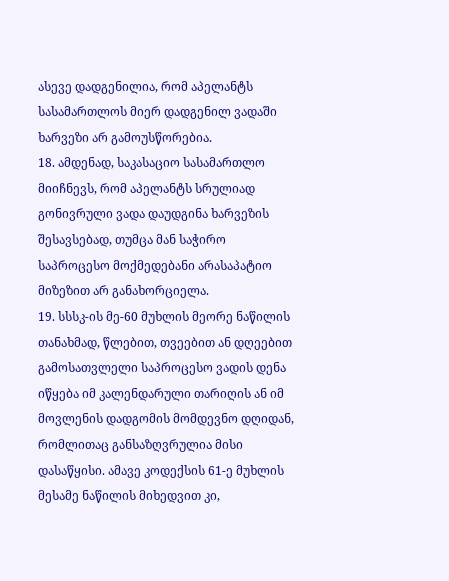ასევე დადგენილია, რომ აპელანტს სასამართლოს მიერ დადგენილ ვადაში ხარვეზი არ გამოუსწორებია.
18. ამდენად, საკასაციო სასამართლო მიიჩნევს, რომ აპელანტს სრულიად გონივრული ვადა დაუდგინა ხარვეზის შესავსებად, თუმცა მან საჭირო საპროცესო მოქმედებანი არასაპატიო მიზეზით არ განახორციელა.
19. სსსკ-ის მე-60 მუხლის მეორე ნაწილის თანახმად, წლებით, თვეებით ან დღეებით გამოსათვლელი საპროცესო ვადის დენა იწყება იმ კალენდარული თარიღის ან იმ მოვლენის დადგომის მომდევნო დღიდან, რომლითაც განსაზღვრულია მისი დასაწყისი. ამავე კოდექსის 61-ე მუხლის მესამე ნაწილის მიხედვით კი,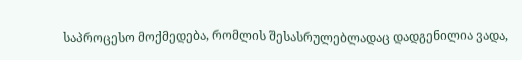საპროცესო მოქმედება, რომლის შესასრულებლადაც დადგენილია ვადა,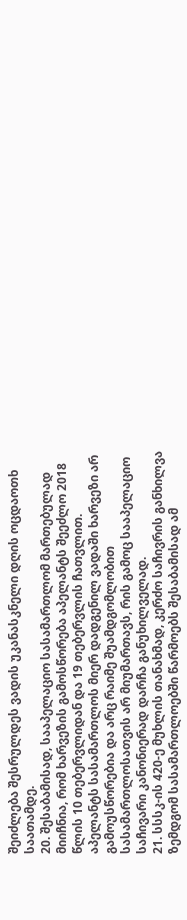შეიძლება შესრულდეს ვადის უკანასკნელი დღის ოცდაოთხ საათამდე.
20. შესაბამისად, სააპელაციო სასამართლომ მართებულად მიიჩნია, რომ ხარვეზის გამოსწორება აპელანტს შეეძლო 2018 წლის 10 თებერვლიდან და 19 თებერვლის ჩათვლით. აპელანტს სასამართლოს მიერ დადგენილ ვადაში ხარვეზი არ გამოუსწორებია და არც რაიმე შუამდგომლობით სასამართლოსათვის არ მიუმართავს, რის გამოც სააპელაციო საჩივარი კანონიერად დარჩა განუხილველად.
21. სსსკ-ის 420-ე მუხლის თანახმად, კერძო საჩივრის განხილვა ზემდგომ სასამართლოებში წარმოებს შესაბამისად ამ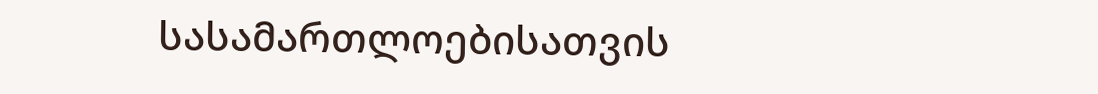სასამართლოებისათვის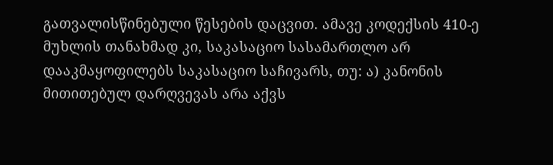გათვალისწინებული წესების დაცვით. ამავე კოდექსის 410-ე მუხლის თანახმად კი, საკასაციო სასამართლო არ დააკმაყოფილებს საკასაციო საჩივარს, თუ: ა) კანონის მითითებულ დარღვევას არა აქვს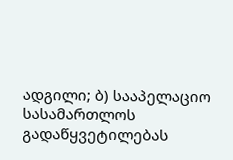ადგილი; ბ) სააპელაციო სასამართლოს გადაწყვეტილებას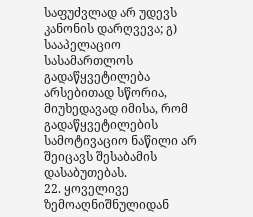საფუძვლად არ უდევს კანონის დარღვევა; გ) სააპელაციო სასამართლოს გადაწყვეტილება არსებითად სწორია, მიუხედავად იმისა, რომ გადაწყვეტილების სამოტივაციო ნაწილი არ შეიცავს შესაბამის დასაბუთებას.
22. ყოველივე ზემოაღნიშნულიდან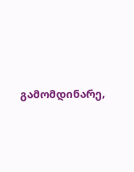გამომდინარე,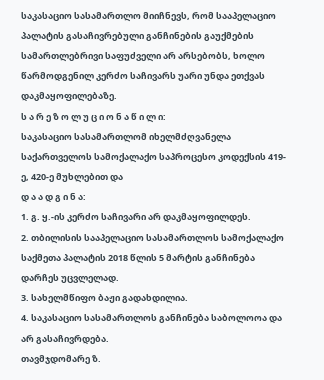საკასაციო სასამართლო მიიჩნევს, რომ სააპელაციო პალატის გასაჩივრებული განჩინების გაუქმების სამართლებრივი საფუძველი არ არსებობს, ხოლო წარმოდგენილ კერძო საჩივარს უარი უნდა ეთქვას დაკმაყოფილებაზე.
ს ა რ ე ზ ო ლ უ ც ი ო ნ ა წ ი ლ ი:
საკასაციო სასამართლომ იხელმძღვანელა საქართველოს სამოქალაქო საპროცესო კოდექსის 419-ე, 420-ე მუხლებით და
დ ა ა დ გ ი ნ ა:
1. გ. ყ.-ის კერძო საჩივარი არ დაკმაყოფილდეს.
2. თბილისის სააპელაციო სასამართლოს სამოქალაქო საქმეთა პალატის 2018 წლის 5 მარტის განჩინება დარჩეს უცვლელად.
3. სახელმწიფო ბაჟი გადახდილია.
4. საკასაციო სასამართლოს განჩინება საბოლოოა და არ გასაჩივრდება.
თავმჯდომარე ზ.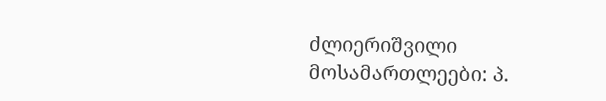ძლიერიშვილი
მოსამართლეები: პ.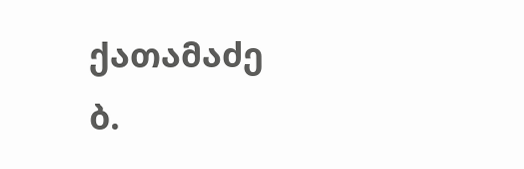ქათამაძე
ბ.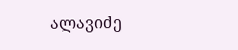ალავიძე